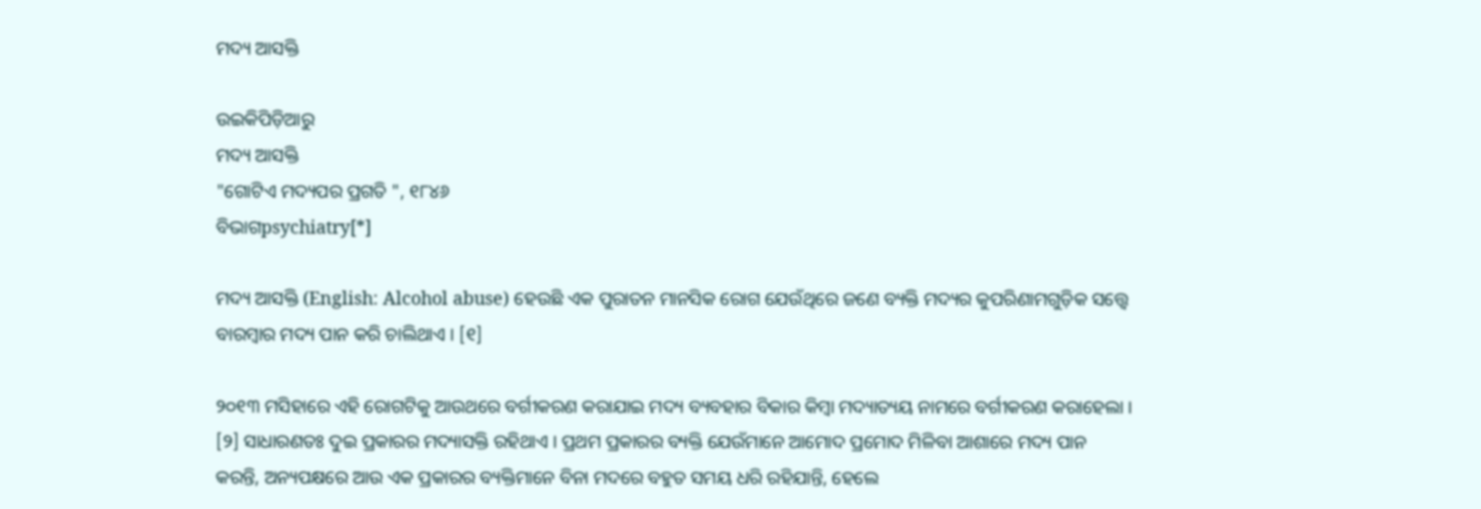ମଦ୍ୟ ଆସକ୍ତି

ଉଇକିପିଡ଼ିଆ‌ରୁ
ମଦ୍ୟ ଆସକ୍ତି
"ଗୋଟିଏ ମଦ୍ୟପର ପ୍ରଗତି ", ୧୮୪୬
ବିଭାଗpsychiatry[*]

ମଦ୍ୟ ଆସକ୍ତି (English: Alcohol abuse) ହେଉଛି ଏକ ପୁରାତନ ମାନସିକ ରୋଗ ଯେଉଁଥିରେ ଜଣେ ବ୍ୟକ୍ତି ମଦ୍ୟର କୁପରିଣାମଗୁଡ଼ିକ ସତ୍ତ୍ୱେ ବାରମ୍ବାର ମଦ୍ୟ ପାନ କରି ଚାଲିଥାଏ । [୧]

୨୦୧୩ ମସିହାରେ ଏହି ରୋଗଟିକୁ ଆଉଥରେ ବର୍ଗୀକରଣ କରାଯାଇ ମଦ୍ୟ ବ୍ୟବହାର ବିକାର କିମ୍ବା ମଦ୍ୟାତ୍ୟୟ ନାମରେ ବର୍ଗୀକରଣ କରାହେଲା । [୨] ସାଧାରଣତଃ ଦୁଇ ପ୍ରକାରର ମଦ୍ୟାସକ୍ତି ରହିଥାଏ । ପ୍ରଥମ ପ୍ରକାରର ବ୍ୟକ୍ତି ଯେଉଁମାନେ ଆମୋଦ ପ୍ରମୋଦ ମିଳିବା ଆଶାରେ ମଦ୍ୟ ପାନ କରନ୍ତି, ଅନ୍ୟପକ୍ଷରେ ଆଉ ଏକ ପ୍ରକାରର ବ୍ୟକ୍ତିମାନେ ବିନା ମଦରେ ବହୁତ ସମୟ ଧରି ରହିଯାନ୍ତି, ହେଲେ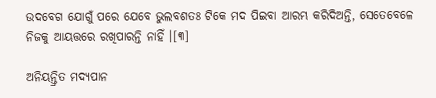ଉଦବେଗ ଯୋଗୁଁ ପରେ ଯେବେ ଭୁଲବଶତଃ ଟିକେ ମଦ ପିଇବା ଆରମ୍ଭ କରିଦିଅନ୍ତି, ସେତେବେଳେ ନିଜକୁ ଆୟତ୍ତରେ ରଖିପାରନ୍ତି ନାହିଁ ।[୩]

ଅନିୟନ୍ତ୍ରିତ ମଦ୍ୟପାନ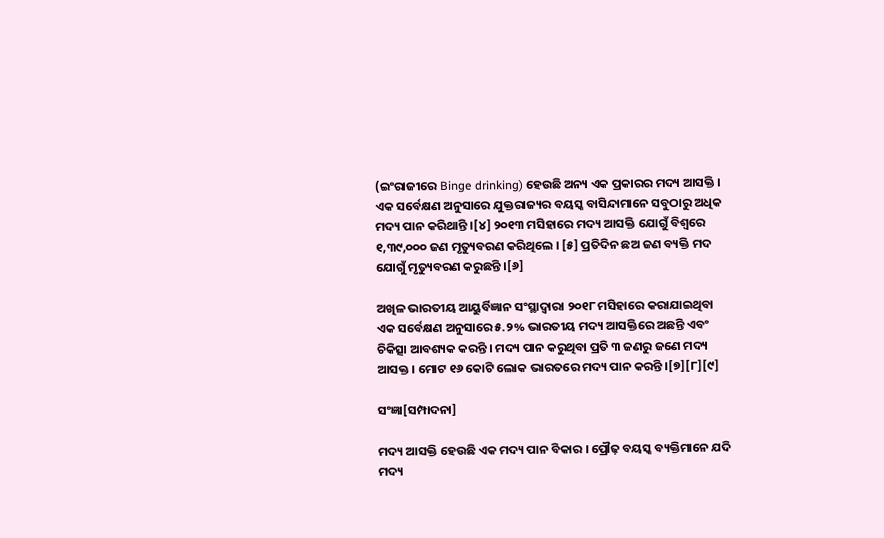(ଇଂରାଜୀରେ Binge drinking) ହେଉଛି ଅନ୍ୟ ଏକ ପ୍ରକାରର ମଦ୍ୟ ଆସକ୍ତି । ଏକ ସର୍ବେକ୍ଷଣ ଅନୁସାରେ ଯୁକ୍ତରାଜ୍ୟର ବୟସ୍କ ବାସିନ୍ଦାମାନେ ସବୁଠାରୁ ଅଧିକ ମଦ୍ୟ ପାନ କରିଥାନ୍ତି ।[୪] ୨୦୧୩ ମସିହାରେ ମଦ୍ୟ ଆସକ୍ତି ଯୋଗୁଁ ବିଶ୍ୱରେ ୧,୩୯,୦୦୦ ଜଣ ମୃତ୍ୟୁବରଣ କରିଥିଲେ । [୫] ପ୍ରତିଦିନ ଛଅ ଜଣ ବ୍ୟକ୍ତି ମଦ ଯୋଗୁଁ ମୃତ୍ୟୁବରଣ କରୁଛନ୍ତି ।[୬]

ଅଖିଳ ଭାରତୀୟ ଆୟୁର୍ବିଜ୍ଞାନ ସଂସ୍ଥାଦ୍ୱାରା ୨୦୧୮ ମସିହାରେ କରାଯାଇଥିବା ଏକ ସର୍ବେକ୍ଷଣ ଅନୁସାରେ ୫.୨% ଭାରତୀୟ ମଦ୍ୟ ଆସକ୍ତିରେ ଅଛନ୍ତି ଏବଂ ଚିକିତ୍ସା ଆବଶ୍ୟକ କରନ୍ତି । ମଦ୍ୟ ପାନ କରୁଥିବା ପ୍ରତି ୩ ଜଣରୁ ଜଣେ ମଦ୍ୟ ଆସକ୍ତ । ମୋଟ ୧୬ କୋଟି ଲୋକ ଭାରତରେ ମଦ୍ୟ ପାନ କରନ୍ତି ।[୭][୮][୯]

ସଂଜ୍ଞା[ସମ୍ପାଦନା]

ମଦ୍ୟ ଆସକ୍ତି ହେଉଛି ଏକ ମଦ୍ୟ ପାନ ବିକାର । ପ୍ରୌଢ଼ ବୟସ୍କ ବ୍ୟକ୍ତିମାନେ ଯଦି ମଦ୍ୟ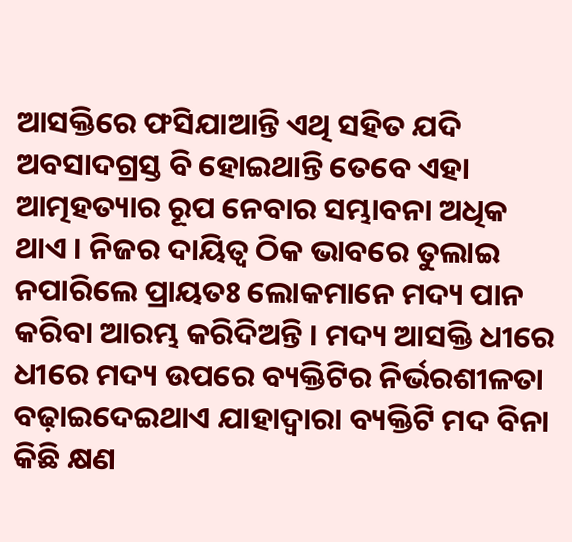ଆସକ୍ତିରେ ଫସିଯାଆନ୍ତି ଏଥି ସହିତ ଯଦି ଅବସାଦଗ୍ରସ୍ତ ବି ହୋଇଥାନ୍ତି ତେବେ ଏହା ଆତ୍ମହତ୍ୟାର ରୂପ ନେବାର ସମ୍ଭାବନା ଅଧିକ ଥାଏ । ନିଜର ଦାୟିତ୍ୱ ଠିକ ଭାବରେ ତୁଲାଇ ନପାରିଲେ ପ୍ରାୟତଃ ଲୋକମାନେ ମଦ୍ୟ ପାନ କରିବା ଆରମ୍ଭ କରିଦିଅନ୍ତି । ମଦ୍ୟ ଆସକ୍ତି ଧୀରେ ଧୀରେ ମଦ୍ୟ ଉପରେ ବ୍ୟକ୍ତିଟିର ନିର୍ଭରଶୀଳତା ବଢ଼ାଇଦେଇଥାଏ ଯାହାଦ୍ୱାରା ବ୍ୟକ୍ତିଟି ମଦ ବିନା କିଛି କ୍ଷଣ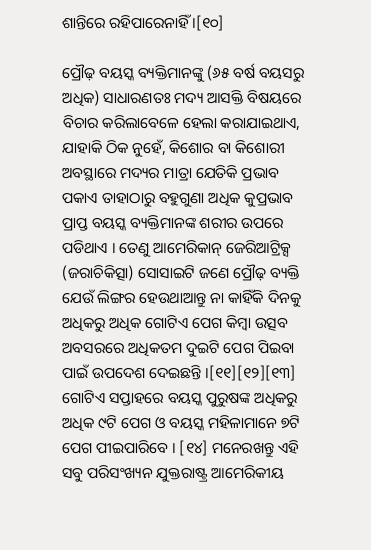ଶାନ୍ତିରେ ରହିପାରେନାହିଁ ।[୧୦]

ପ୍ରୌଢ଼ ବୟସ୍କ ବ୍ୟକ୍ତିମାନଙ୍କୁ (୬୫ ବର୍ଷ ବୟସରୁ ଅଧିକ) ସାଧାରଣତଃ ମଦ୍ୟ ଆସକ୍ତି ବିଷୟରେ ବିଚାର କରିଲାବେଳେ ହେଲା କରାଯାଇଥାଏ, ଯାହାକି ଠିକ ନୁହେଁ, କିଶୋର ବା କିଶୋରୀ ଅବସ୍ଥାରେ ମଦ୍ୟର ମାତ୍ରା ଯେତିକି ପ୍ରଭାବ ପକାଏ ତାହାଠାରୁ ବହୁଗୁଣା ଅଧିକ କୁପ୍ରଭାବ ପ୍ରାପ୍ତ ବୟସ୍କ ବ୍ୟକ୍ତିମାନଙ୍କ ଶରୀର ଉପରେ ପଡିଥାଏ । ତେଣୁ ଆମେରିକାନ୍ ଜେରିଆଟ୍ରିକ୍ସ (ଜରାଚିକିତ୍ସା) ସୋସାଇଟି ଜଣେ ପ୍ରୌଢ଼ ବ୍ୟକ୍ତି ଯେଉଁ ଲିଙ୍ଗର ହେଉଥାଆନ୍ତୁ ନା କାହିଁକି ଦିନକୁ ଅଧିକରୁ ଅଧିକ ଗୋଟିଏ ପେଗ କିମ୍ବା ଉତ୍ସବ ଅବସରରେ ଅଧିକତମ ଦୁଇଟି ପେଗ ପିଇବା ପାଇଁ ଉପଦେଶ ଦେଇଛନ୍ତି ।[୧୧][୧୨][୧୩] ଗୋଟିଏ ସପ୍ତାହରେ ବୟସ୍କ ପୁରୁଷଙ୍କ ଅଧିକରୁ ଅଧିକ ୯ଟି ପେଗ ଓ ବୟସ୍କ ମହିଳାମାନେ ୭ଟି ପେଗ ପୀଇପାରିବେ । [୧୪] ମନେରଖନ୍ତୁ ଏହି ସବୁ ପରିସଂଖ୍ୟନ ଯୁକ୍ତରାଷ୍ଟ୍ର ଆମେରିକୀୟ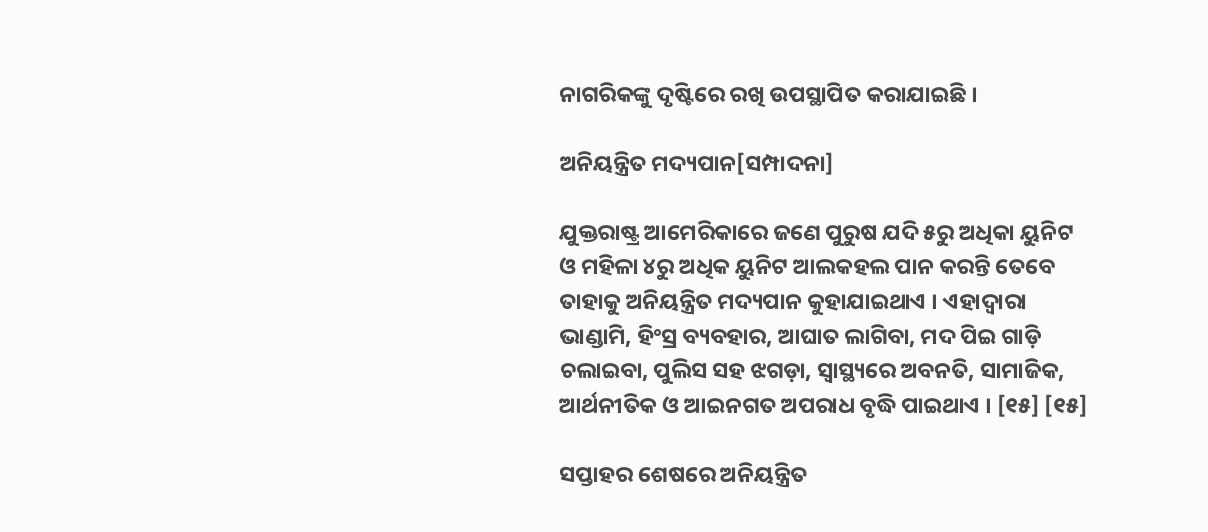ନାଗରିକଙ୍କୁ ଦୃଷ୍ଟିରେ ରଖି ଉପସ୍ଥାପିତ କରାଯାଇଛି ।

ଅନିୟନ୍ତ୍ରିତ ମଦ୍ୟପାନ[ସମ୍ପାଦନା]

ଯୁକ୍ତରାଷ୍ଟ୍ର ଆମେରିକାରେ ଜଣେ ପୁରୁଷ ଯଦି ୫ରୁ ଅଧିକା ୟୁନିଟ ଓ ମହିଳା ୪ରୁ ଅଧିକ ୟୁନିଟ ଆଲକହଲ ପାନ କରନ୍ତି ତେବେ ତାହାକୁ ଅନିୟନ୍ତ୍ରିତ ମଦ୍ୟପାନ କୁହାଯାଇଥାଏ । ଏହାଦ୍ୱାରା ଭାଣ୍ଡାମି, ହିଂସ୍ର ବ୍ୟବହାର, ଆଘାତ ଲାଗିବା, ମଦ ପିଇ ଗାଡ଼ି ଚଲାଇବା, ପୁଲିସ ସହ ଝଗଡ଼ା, ସ୍ୱାସ୍ଥ୍ୟରେ ଅବନତି, ସାମାଜିକ, ଆର୍ଥନୀତିକ ଓ ଆଇନଗତ ଅପରାଧ ବୃଦ୍ଧି ପାଇଥାଏ । [୧୫] [୧୫]

ସପ୍ତାହର ଶେଷରେ ଅନିୟନ୍ତ୍ରିତ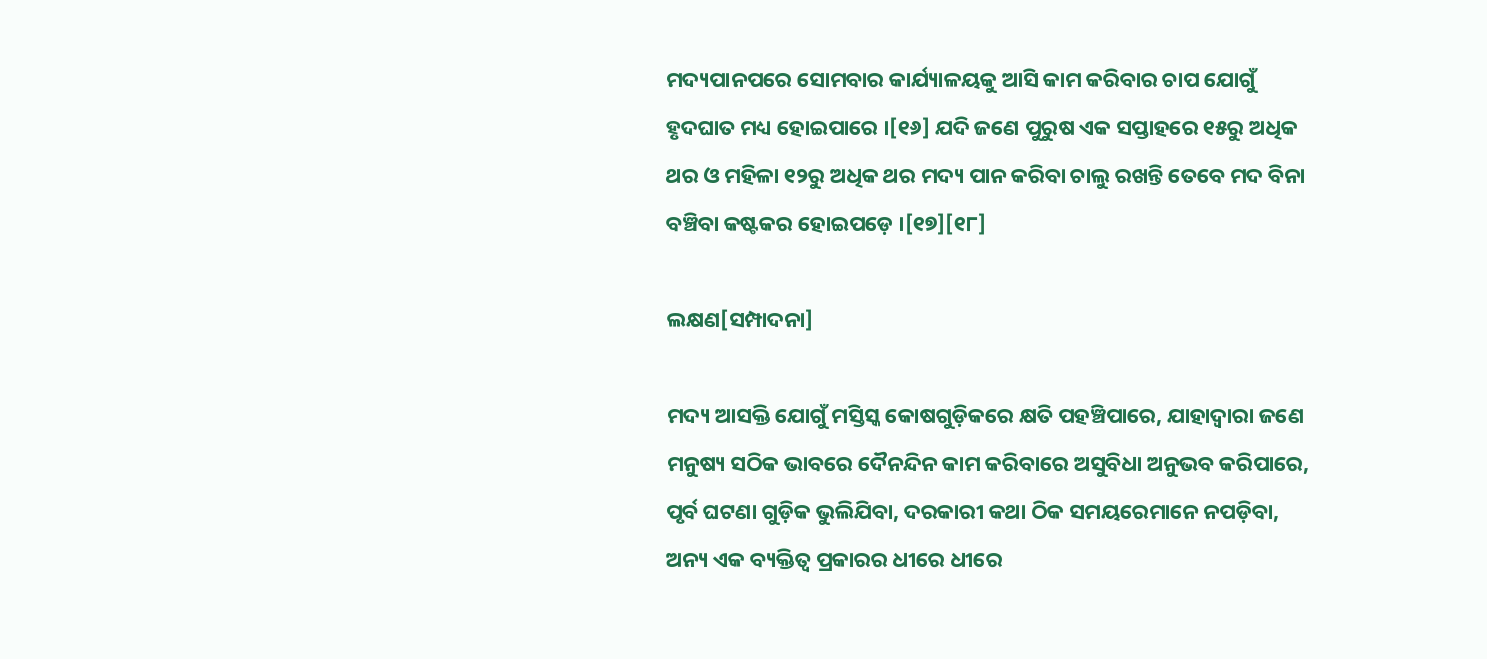ମଦ୍ୟପାନପରେ ସୋମବାର କାର୍ଯ୍ୟାଳୟକୁ ଆସି କାମ କରିବାର ଚାପ ଯୋଗୁଁ ହୃଦଘାତ ମଧ୍ୟ ହୋଇପାରେ ।[୧୬] ଯଦି ଜଣେ ପୁରୁଷ ଏକ ସପ୍ତାହରେ ୧୫ରୁ ଅଧିକ ଥର ଓ ମହିଳା ୧୨ରୁ ଅଧିକ ଥର ମଦ୍ୟ ପାନ କରିବା ଚାଲୁ ରଖନ୍ତି ତେବେ ମଦ ବିନା ବଞ୍ଚିବା କଷ୍ଟକର ହୋଇପଡ଼େ ।[୧୭][୧୮]

ଲକ୍ଷଣ[ସମ୍ପାଦନା]

ମଦ୍ୟ ଆସକ୍ତି ଯୋଗୁଁ ମସ୍ତିସ୍କ କୋଷଗୁଡ଼ିକରେ କ୍ଷତି ପହଞ୍ଚିପାରେ, ଯାହାଦ୍ୱାରା ଜଣେ ମନୁଷ୍ୟ ସଠିକ ଭାବରେ ଦୈନନ୍ଦିନ କାମ କରିବାରେ ଅସୁବିଧା ଅନୁଭବ କରିପାରେ, ପୃର୍ବ ଘଟଣା ଗୁଡ଼ିକ ଭୁଲିଯିବା, ଦରକାରୀ କଥା ଠିକ ସମୟରେମାନେ ନପଡ଼ିବା, ଅନ୍ୟ ଏକ ବ୍ୟକ୍ତିତ୍ୱ ପ୍ରକାରର ଧୀରେ ଧୀରେ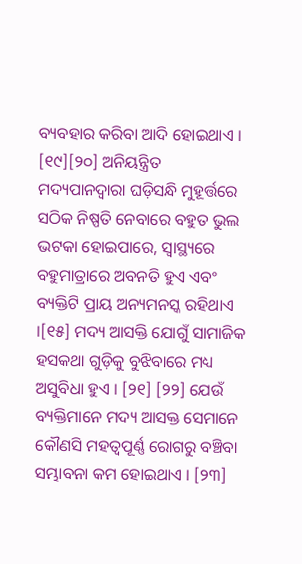ବ୍ୟବହାର କରିବା ଆଦି ହୋଇଥାଏ । [୧୯][୨୦] ଅନିୟନ୍ତ୍ରିତ ମଦ୍ୟପାନଦ୍ୱାରା ଘଡ଼ିସନ୍ଧି ମୁହୂର୍ତ୍ତରେ ସଠିକ ନିଷ୍ପତି ନେବାରେ ବହୁତ ଭୁଲ ଭଟକା ହୋଇପାରେ, ସ୍ୱାସ୍ଥ୍ୟରେ ବହୁମାତ୍ରାରେ ଅବନତି ହୁଏ ଏବଂ ବ୍ୟକ୍ତିଟି ପ୍ରାୟ ଅନ୍ୟମନସ୍କ ରହିଥାଏ ।[୧୫] ମଦ୍ୟ ଆସକ୍ତି ଯୋଗୁଁ ସାମାଜିକ ହସକଥା ଗୁଡ଼ିକୁ ବୁଝିବାରେ ମଧ୍ୟ ଅସୁବିଧା ହୁଏ । [୨୧] [୨୨] ଯେଉଁ ବ୍ୟକ୍ତିମାନେ ମଦ୍ୟ ଆସକ୍ତ ସେମାନେ କୌଣସି ମହତ୍ୱପୂର୍ଣ୍ଣ ରୋଗରୁ ବଞ୍ଚିବା ସମ୍ଭାବନା କମ ହୋଇଥାଏ । [୨୩]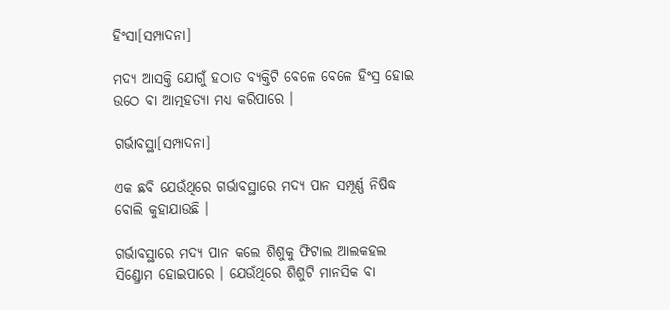ହିଂସା[ସମ୍ପାଦନା]

ମଦ୍ୟ ଆସକ୍ତି ଯୋଗୁଁ ହଠାତ ବ୍ୟକ୍ତିଟି ବେଳେ ବେଳେ ହିଂସ୍ର ହୋଇ ଉଠେ ବା ଆତ୍ମହତ୍ୟା ମଧ୍ୟ କରିପାରେ ।

ଗର୍ଭାବସ୍ଥା[ସମ୍ପାଦନା]

ଏକ ଛବି ଯେଉଁଥିରେ ଗର୍ଭାବସ୍ଥାରେ ମଦ୍ୟ ପାନ ସମ୍ପୂର୍ଣ୍ଣ ନିଷିଦ୍ଧ ବୋଲି କୁହାଯାଉଛି ।

ଗର୍ଭାବସ୍ଥାରେ ମଦ୍ୟ ପାନ କଲେ ଶିଶୁକୁ ଫିଟାଲ ଆଲକହଲ ସିଣ୍ଡ୍ରୋମ ହୋଇପାରେ । ଯେଉଁଥିରେ ଶିଶୁଟି ମାନସିକ ବା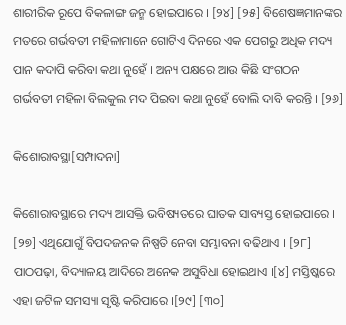ଶାରୀରିକ ରୂପେ ବିକଳାଙ୍ଗ ଜନ୍ମ ହୋଇପାରେ । [୨୪] [୨୫] ବିଶେଷଜ୍ଞମାନଙ୍କର ମତରେ ଗର୍ଭବତୀ ମହିଳାମାନେ ଗୋଟିଏ ଦିନରେ ଏକ ପେଗରୁ ଅଧିକ ମଦ୍ୟ ପାନ କଦାପି କରିବା କଥା ନୁହେଁ । ଅନ୍ୟ ପକ୍ଷରେ ଆଉ କିଛି ସଂଗଠନ ଗର୍ଭବତୀ ମହିଳା ବିଲକୁଲ ମଦ ପିଇବା କଥା ନୁହେଁ ବୋଲି ଦାବି କରନ୍ତି । [୨୬]

କିଶୋରାବସ୍ଥା[ସମ୍ପାଦନା]

କିଶୋରାବସ୍ଥାରେ ମଦ୍ୟ ଆସକ୍ତି ଭବିଷ୍ୟତରେ ଘାତକ ସାବ୍ୟସ୍ତ ହୋଇପାରେ । [୨୭] ଏଥିଯୋଗୁଁ ବିପଦଜନକ ନିଷ୍ପତି ନେବା ସମ୍ଭାବନା ବଢିଥାଏ । [୨୮] ପାଠପଢ଼ା, ବିଦ୍ୟାଳୟ ଆଦିରେ ଅନେକ ଅସୁବିଧା ହୋଇଥାଏ ।[୪] ମସ୍ତିଷ୍କରେ ଏହା ଜଟିଳ ସମସ୍ୟା ସୃଷ୍ଟି କରିପାରେ ।[୨୯] [୩୦]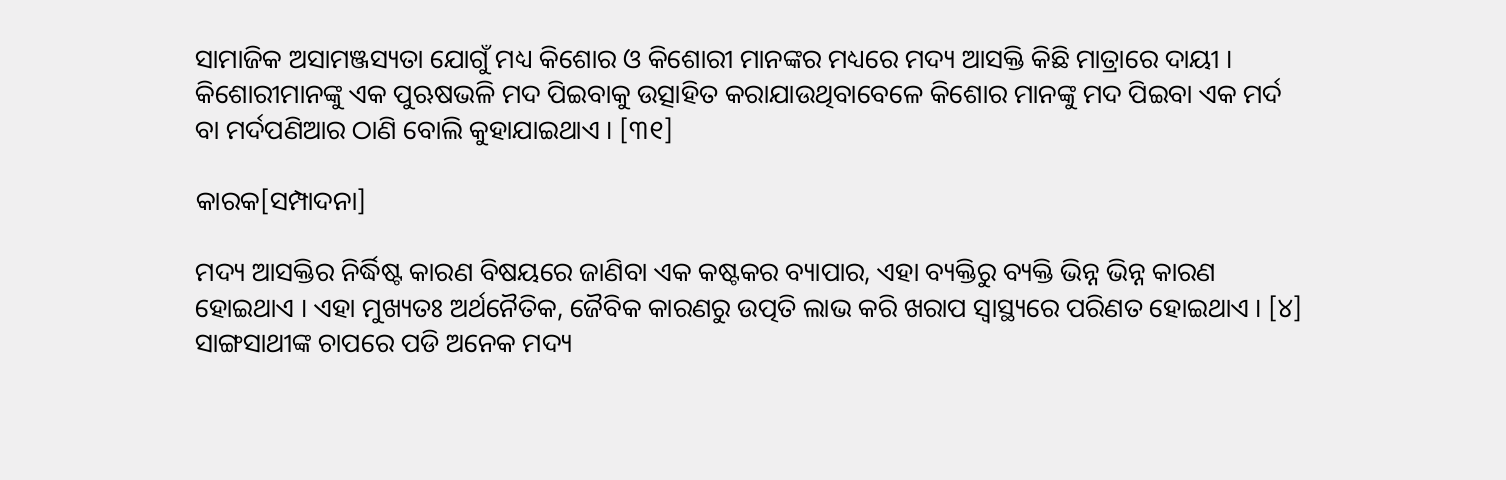ସାମାଜିକ ଅସାମଞ୍ଜସ୍ୟତା ଯୋଗୁଁ ମଧ୍ୟ କିଶୋର ଓ କିଶୋରୀ ମାନଙ୍କର ମଧ୍ୟରେ ମଦ୍ୟ ଆସକ୍ତି କିଛି ମାତ୍ରାରେ ଦାୟୀ । କିଶୋରୀମାନଙ୍କୁ ଏକ ପୁଋଷଭଳି ମଦ ପିଇବାକୁ ଉତ୍ସାହିତ କରାଯାଉଥିବାବେଳେ କିଶୋର ମାନଙ୍କୁ ମଦ ପିଇବା ଏକ ମର୍ଦ ବା ମର୍ଦପଣିଆର ଠାଣି ବୋଲି କୁହାଯାଇଥାଏ । [୩୧]

କାରକ[ସମ୍ପାଦନା]

ମଦ୍ୟ ଆସକ୍ତିର ନିର୍ଦ୍ଧିଷ୍ଟ କାରଣ ବିଷୟରେ ଜାଣିବା ଏକ କଷ୍ଟକର ବ୍ୟାପାର, ଏହା ବ୍ୟକ୍ତିରୁ ବ୍ୟକ୍ତି ଭିନ୍ନ ଭିନ୍ନ କାରଣ ହୋଇଥାଏ । ଏହା ମୁଖ୍ୟତଃ ଅର୍ଥନୈତିକ, ଜୈବିକ କାରଣରୁ ଉତ୍ପତି ଲାଭ କରି ଖରାପ ସ୍ୱାସ୍ଥ୍ୟରେ ପରିଣତ ହୋଇଥାଏ । [୪] ସାଙ୍ଗସାଥୀଙ୍କ ଚାପରେ ପଡି ଅନେକ ମଦ୍ୟ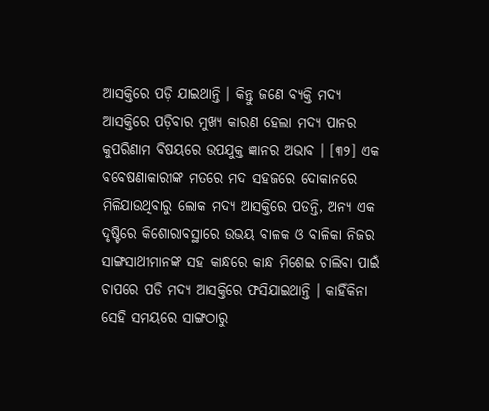ଆସକ୍ତିରେ ପଡ଼ି ଯାଇଥାନ୍ତି । କିନ୍ତୁ ଜଣେ ବ୍ୟକ୍ତି ମଦ୍ୟ ଆସକ୍ତିରେ ପଡ଼ିବାର ମୁଖ୍ୟ କାରଣ ହେଲା ମଦ୍ୟ ପାନର କୁପରିଣାମ ବିଷୟରେ ଉପଯୁକ୍ତ ଜ୍ଞାନର ଅଭାବ । [୩୨] ଏକ ବବେଷଣାକାରୀଙ୍କ ମତରେ ମଦ ସହଜରେ ଦୋକାନରେ ମିଳିଯାଉଥିବାରୁ ଲୋକ ମଦ୍ୟ ଆସକ୍ତିରେ ପଡନ୍ତି, ଅନ୍ୟ ଏକ ଦୃଷ୍ଟିରେ କିଶୋରାବସ୍ଥାରେ ଉଭୟ ବାଳକ ଓ ବାଳିକା ନିଜର ସାଙ୍ଗସାଥୀମାନଙ୍କ ସହ କାନ୍ଧରେ କାନ୍ଧ ମିଶେଇ ଚାଲିବା ପାଇଁ ଚାପରେ ପଡି ମଦ୍ୟ ଆସକ୍ତିରେ ଫସିଯାଇଥାନ୍ତି । କାହିଁକିନା ସେହି ସମୟରେ ସାଙ୍ଗଠାରୁ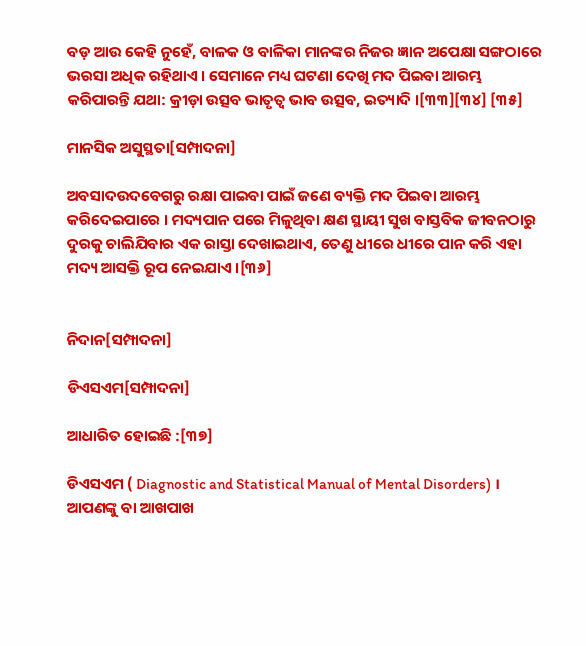ବଡ଼ ଆଉ କେହି ନୁହେଁ, ବାଳକ ଓ ବାଳିକା ମାନଙ୍କର ନିଜର ଜ୍ଞାନ ଅପେକ୍ଷା ସଙ୍ଗଠାରେ ଭରସା ଅଧିକ ରହିଥାଏ । ସେମାନେ ମଧ୍ୟ ଘଟଣା ଦେଖି ମଦ ପିଇବା ଆରମ୍ଭ କରିପାରନ୍ତି ଯଥା: କ୍ରୀଡ଼ା ଉତ୍ସବ ଭାତୃତ୍ୱ ଭାବ ଉତ୍ସବ, ଇତ୍ୟାଦି ।[୩୩][୩୪] [୩୫]

ମାନସିକ ଅସୁସ୍ଥତା[ସମ୍ପାଦନା]

ଅବସାଦଉଦବେଗରୁ ରକ୍ଷା ପାଇବା ପାଇଁ ଜଣେ ବ୍ୟକ୍ତି ମଦ ପିଇବା ଆରମ୍ଭ କରିଦେଇପାରେ । ମଦ୍ୟପାନ ପରେ ମିଳୁଥିବା କ୍ଷଣ ସ୍ଥାୟୀ ସୁଖ ବାସ୍ତବିକ ଜୀବନଠାରୁ ଦୁରକୁ ଚାଲିଯିବାର ଏକ ରାସ୍ତା ଦେଖାଇଥାଏ, ତେଣୁ ଧୀରେ ଧୀରେ ପାନ କରି ଏହା ମଦ୍ୟ ଆସକ୍ତି ରୂପ ନେଇଯାଏ ।[୩୬]


ନିଦାନ[ସମ୍ପାଦନା]

ଡିଏସଏମ[ସମ୍ପାଦନା]

ଆଧାରିତ ହୋଇଛି :[୩୭]

ଡିଏସଏମ ( Diagnostic and Statistical Manual of Mental Disorders) । ଆପଣଙ୍କୁ ବା ଆଖପାଖ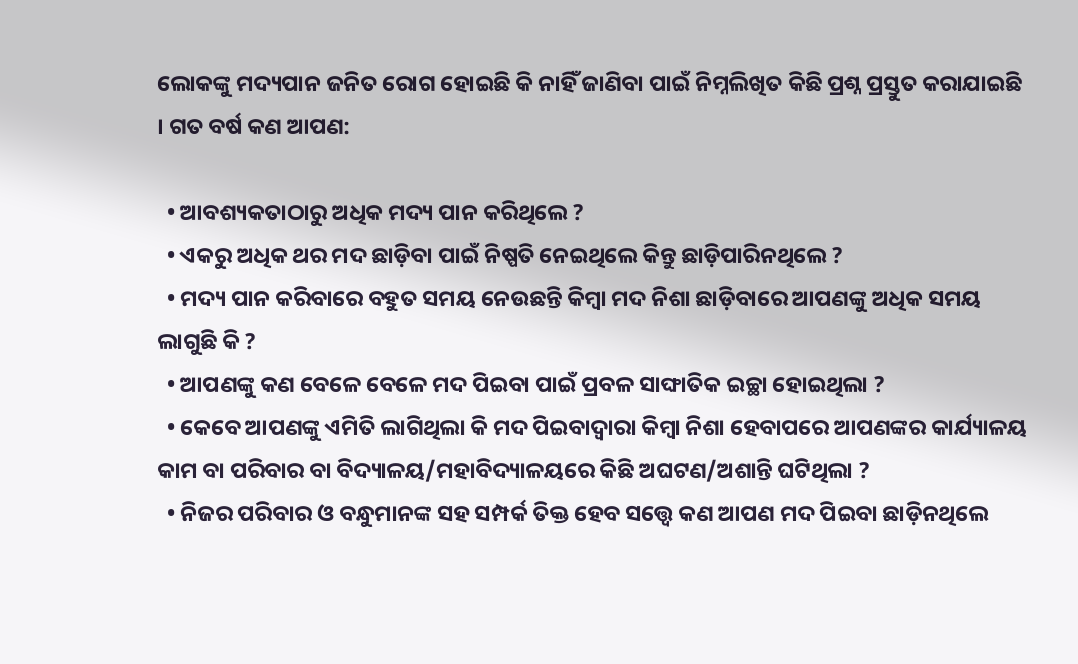ଲୋକଙ୍କୁ ମଦ୍ୟପାନ ଜନିତ ରୋଗ ହୋଇଛି କି ନାହିଁ ଜାଣିବା ପାଇଁ ନିମ୍ନଲିଖିତ କିଛି ପ୍ରଶ୍ନ ପ୍ରସ୍ତୁତ କରାଯାଇଛି । ଗତ ବର୍ଷ କଣ ଆପଣ:

  • ଆବଶ୍ୟକତାଠାରୁ ଅଧିକ ମଦ୍ୟ ପାନ କରିଥିଲେ ?
  • ଏକରୁ ଅଧିକ ଥର ମଦ ଛାଡ଼ିବା ପାଇଁ ନିଷ୍ପତି ନେଇଥିଲେ କିନ୍ତୁ ଛାଡ଼ିପାରିନଥିଲେ ?
  • ମଦ୍ୟ ପାନ କରିବାରେ ବହୁତ ସମୟ ନେଉଛନ୍ତି କିମ୍ବା ମଦ ନିଶା ଛାଡ଼ିବାରେ ଆପଣଙ୍କୁ ଅଧିକ ସମୟ ଲାଗୁଛି କି ?
  • ଆପଣଙ୍କୁ କଣ ବେଳେ ବେଳେ ମଦ ପିଇବା ପାଇଁ ପ୍ରବଳ ସାଙ୍ଘାତିକ ଇଚ୍ଛା ହୋଇଥିଲା ?
  • କେବେ ଆପଣଙ୍କୁ ଏମିତି ଲାଗିଥିଲା କି ମଦ ପିଇବାଦ୍ୱାରା କିମ୍ବା ନିଶା ହେବାପରେ ଆପଣଙ୍କର କାର୍ଯ୍ୟାଳୟ କାମ ବା ପରିବାର ବା ବିଦ୍ୟାଳୟ/ମହାବିଦ୍ୟାଳୟରେ କିଛି ଅଘଟଣ/ଅଶାନ୍ତି ଘଟିଥିଲା ?
  • ନିଜର ପରିବାର ଓ ବନ୍ଧୁମାନଙ୍କ ସହ ସମ୍ପର୍କ ତିକ୍ତ ହେବ ସତ୍ତ୍ୱେ କଣ ଆପଣ ମଦ ପିଇବା ଛାଡ଼ିନଥିଲେ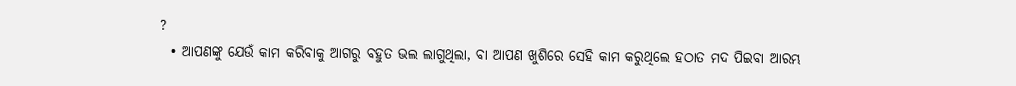?
  • ଆପଣଙ୍କୁ ଯେଉଁ କାମ କରିବାକୁ ଆଗରୁ ବହୁତ ଭଲ ଲାଗୁଥିଲା, ବା ଆପଣ ଖୁଶିରେ ସେହି କାମ କରୁଥିଲେ ହଠାତ ମଦ ପିଇବା ଆରମ୍ଭ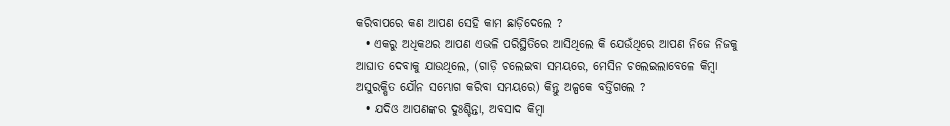କରିବାପରେ କଣ ଆପଣ ସେହି କାମ ଛାଡ଼ିଦେଲେ ?
  • ଏକରୁ ଅଧିକଥର ଆପଣ ଏଭଳି ପରିସ୍ଥିତିରେ ଆସିଥିଲେ କି ଯେଉଁଥିରେ ଆପଣ ନିଜେ ନିଜକୁ ଆଘାତ ଦେବାକୁ ଯାଉଥିଲେ, (ଗାଡ଼ି ଚଲେଇବା ସମୟରେ, ମେସିନ ଚଲେଇଲାବେଳେ କିମ୍ବା ଅସୁରକ୍ଷିତ ଯୌନ ସମ୍ଭୋଗ କରିବା ସମୟରେ) କିନ୍ତୁ ଅଳ୍ପକେ ବର୍ତ୍ତିଗଲେ ?
  • ଯଦିଓ ଆପଣଙ୍କର ଦୁଃଶ୍ଚିନ୍ତା, ଅବସାଦ କିମ୍ବା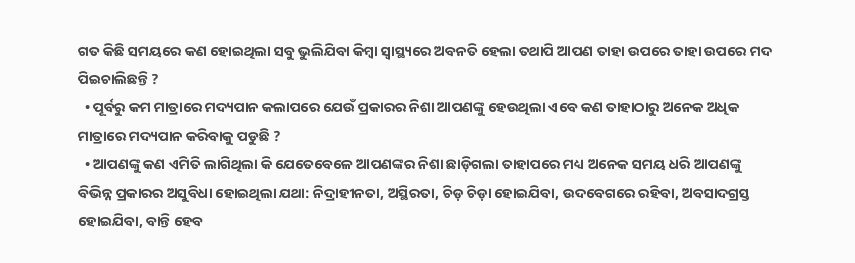ଗତ କିଛି ସମୟରେ କଣ ହୋଇଥିଲା ସବୁ ଭୁଲିଯିବା କିମ୍ବା ସ୍ୱାସ୍ଥ୍ୟରେ ଅବନତି ହେଲା ତଥାପି ଆପଣ ତାହା ଉପରେ ତାହା ଉପରେ ମଦ ପିଇଚାଲିଛନ୍ତି ?
  • ପୂର୍ବରୁ କମ ମାତ୍ରାରେ ମଦ୍ୟପାନ କଲାପରେ ଯେଉଁ ପ୍ରକାରର ନିଶା ଆପଣଙ୍କୁ ହେଉଥିଲା ଏବେ କଣ ତାହାଠାରୁ ଅନେକ ଅଧିକ ମାତ୍ରାରେ ମଦ୍ୟପାନ କରିବାକୁ ପଡୁଛି ?
  • ଆପଣଙ୍କୁ କଣ ଏମିତି ଲାଗିଥିଲା କି ଯେତେବେଳେ ଆପଣଙ୍କର ନିଶା ଛାଡ଼ିଗଲା ତାହାପରେ ମଧ୍ୟ ଅନେକ ସମୟ ଧରି ଆପଣଙ୍କୁ ବିଭିନ୍ନ ପ୍ରକାରର ଅସୁବିଧା ହୋଇଥିଲା ଯଥା: ନିଦ୍ରାହୀନତା, ଅସ୍ଥିରତା, ଚିଡ଼ ଚିଡ଼ା ହୋଇଯିବା, ଉଦବେଗରେ ରହିବା, ଅବସାଦଗ୍ରସ୍ତ ହୋଇଯିବା, ବାନ୍ତି ହେବ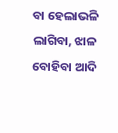ବା ହେଲାଭଳି ଲାଗିବା, ଝାଳ ବୋହିବା ଆଦି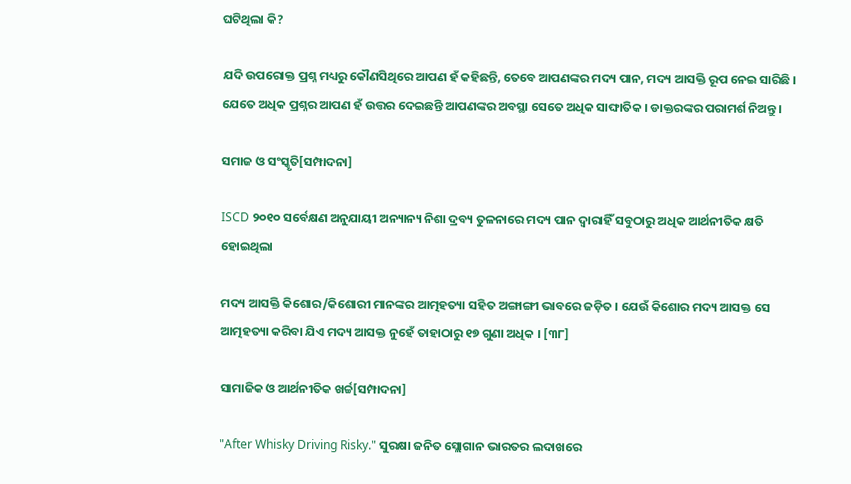ଘଟିଥିଲା କି?

ଯଦି ଉପରୋକ୍ତ ପ୍ରଶ୍ନ ମଧ୍ୟରୁ କୌଣସିଥିରେ ଆପଣ ହଁ କହିଛନ୍ତି, ତେବେ ଆପଣଙ୍କର ମଦ୍ୟ ପାନ, ମଦ୍ୟ ଆସକ୍ତି ରୂପ ନେଇ ସାରିଛି । ଯେତେ ଅଧିକ ପ୍ରଶ୍ନର ଆପଣ ହଁ ଉତ୍ତର ଦେଇଛନ୍ତି ଆପଣଙ୍କର ଅବସ୍ଥା ସେତେ ଅଧିକ ସାଙ୍ଘାତିକ । ଡାକ୍ତରଙ୍କର ପରାମର୍ଶ ନିଅନ୍ତୁ ।

ସମାଜ ଓ ସଂସ୍କୃତି[ସମ୍ପାଦନା]

ISCD ୨୦୧୦ ସର୍ବେକ୍ଷଣ ଅନୁଯାୟୀ ଅନ୍ୟାନ୍ୟ ନିଶା ଦ୍ରବ୍ୟ ତୁଳନାରେ ମଦ୍ୟ ପାନ ଦ୍ୱାରାହିଁ ସବୁଠାରୁ ଅଧିକ ଆର୍ଥନୀତିକ କ୍ଷତି ହୋଇଥିଲା

ମଦ୍ୟ ଆସକ୍ତି କିଶୋର/କିଶୋରୀ ମାନଙ୍କର ଆତ୍ମହତ୍ୟା ସହିତ ଅଙ୍ଗାଙ୍ଗୀ ଭାବରେ ଜଡ଼ିତ । ଯେଉଁ କିଶୋର ମଦ୍ୟ ଆସକ୍ତ ସେ ଆତ୍ମହତ୍ୟା କରିବା ଯିଏ ମଦ୍ୟ ଆସକ୍ତ ନୁହେଁ ତାହାଠାରୁ ୧୭ ଗୁଣା ଅଧିକ । [୩୮]

ସାମାଜିକ ଓ ଆର୍ଥନୀତିକ ଖର୍ଚ୍ଚ[ସମ୍ପାଦନା]

"After Whisky Driving Risky." ସୁରକ୍ଷା ଜନିତ ସ୍ଲୋଗାନ ଭାରତର ଲଦାଖରେ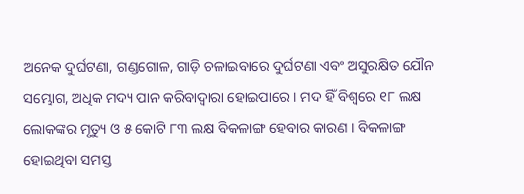ଅନେକ ଦୁର୍ଘଟଣା, ଗଣ୍ଡଗୋଳ, ଗାଡ଼ି ଚଳାଇବାରେ ଦୁର୍ଘଟଣା ଏବଂ ଅସୁରକ୍ଷିତ ଯୌନ ସମ୍ଭୋଗ, ଅଧିକ ମଦ୍ୟ ପାନ କରିବାଦ୍ୱାରା ହୋଇପାରେ । ମଦ ହିଁ ବିଶ୍ୱରେ ୧୮ ଲକ୍ଷ ଲୋକଙ୍କର ମୃତ୍ୟୁ ଓ ୫ କୋଟି ୮୩ ଲକ୍ଷ ବିକଳାଙ୍ଗ ହେବାର କାରଣ । ବିକଳାଙ୍ଗ ହୋଇଥିବା ସମସ୍ତ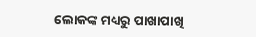ଲୋକଙ୍କ ମଧ୍ୟରୁ ପାଖାପାଖି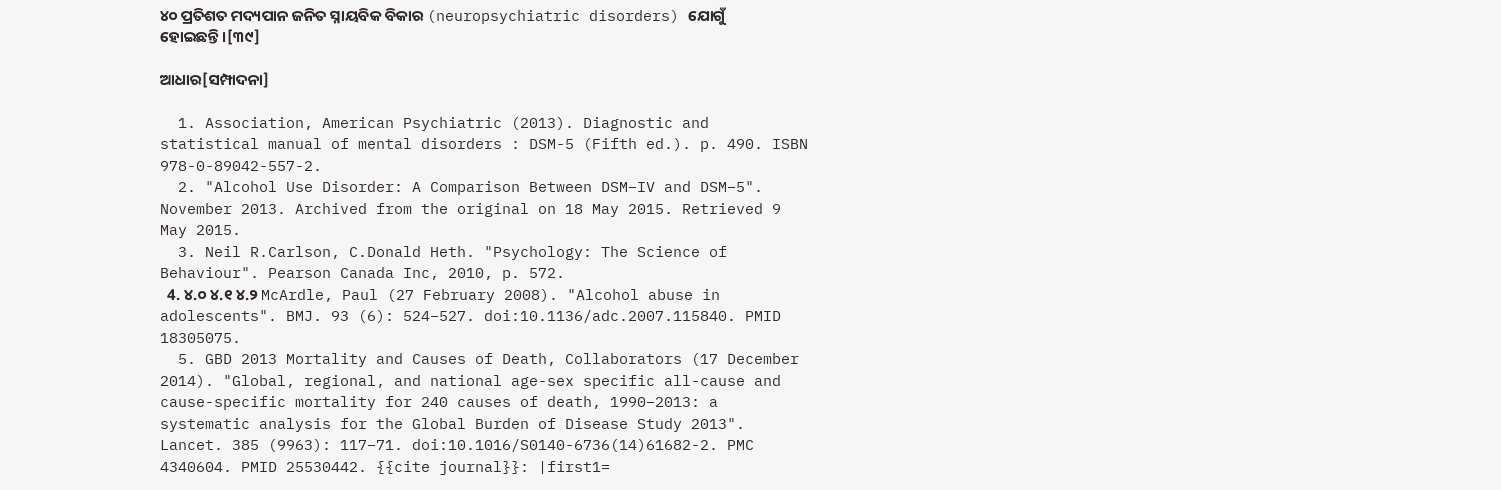୪୦ ପ୍ରତିଶତ ମଦ୍ୟପାନ ଜନିତ ସ୍ନାୟବିକ ବିକାର (neuropsychiatric disorders) ଯୋଗୁଁ ହୋଇଛନ୍ତି ।[୩୯]

ଆଧାର[ସମ୍ପାଦନା]

  1. Association, American Psychiatric (2013). Diagnostic and statistical manual of mental disorders : DSM-5 (Fifth ed.). p. 490. ISBN 978-0-89042-557-2.
  2. "Alcohol Use Disorder: A Comparison Between DSM–IV and DSM–5". November 2013. Archived from the original on 18 May 2015. Retrieved 9 May 2015.
  3. Neil R.Carlson, C.Donald Heth. "Psychology: The Science of Behaviour". Pearson Canada Inc, 2010, p. 572.
  4. ୪.୦ ୪.୧ ୪.୨ McArdle, Paul (27 February 2008). "Alcohol abuse in adolescents". BMJ. 93 (6): 524–527. doi:10.1136/adc.2007.115840. PMID 18305075.
  5. GBD 2013 Mortality and Causes of Death, Collaborators (17 December 2014). "Global, regional, and national age-sex specific all-cause and cause-specific mortality for 240 causes of death, 1990–2013: a systematic analysis for the Global Burden of Disease Study 2013". Lancet. 385 (9963): 117–71. doi:10.1016/S0140-6736(14)61682-2. PMC 4340604. PMID 25530442. {{cite journal}}: |first1=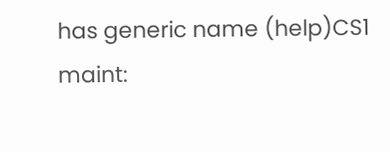has generic name (help)CS1 maint: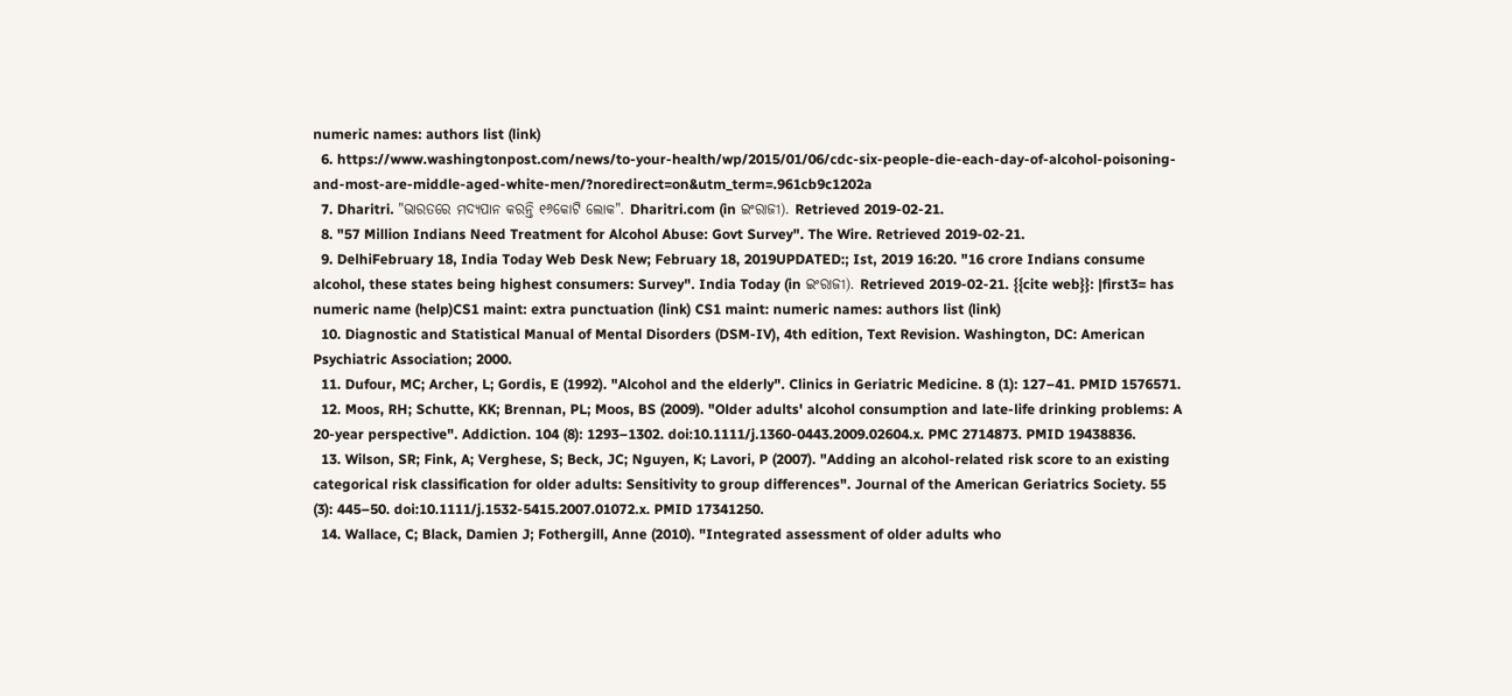numeric names: authors list (link)
  6. https://www.washingtonpost.com/news/to-your-health/wp/2015/01/06/cdc-six-people-die-each-day-of-alcohol-poisoning-and-most-are-middle-aged-white-men/?noredirect=on&utm_term=.961cb9c1202a
  7. Dharitri. "ଭାରତରେ ମଦ୍ୟପାନ କରନ୍ତି ୧୬କୋଟି ଲୋକ". Dharitri.com (in ଇଂରାଜୀ). Retrieved 2019-02-21.
  8. "57 Million Indians Need Treatment for Alcohol Abuse: Govt Survey". The Wire. Retrieved 2019-02-21.
  9. DelhiFebruary 18, India Today Web Desk New; February 18, 2019UPDATED:; Ist, 2019 16:20. "16 crore Indians consume alcohol, these states being highest consumers: Survey". India Today (in ଇଂରାଜୀ). Retrieved 2019-02-21. {{cite web}}: |first3= has numeric name (help)CS1 maint: extra punctuation (link) CS1 maint: numeric names: authors list (link)
  10. Diagnostic and Statistical Manual of Mental Disorders (DSM-IV), 4th edition, Text Revision. Washington, DC: American Psychiatric Association; 2000.
  11. Dufour, MC; Archer, L; Gordis, E (1992). "Alcohol and the elderly". Clinics in Geriatric Medicine. 8 (1): 127–41. PMID 1576571.
  12. Moos, RH; Schutte, KK; Brennan, PL; Moos, BS (2009). "Older adults' alcohol consumption and late-life drinking problems: A 20-year perspective". Addiction. 104 (8): 1293–1302. doi:10.1111/j.1360-0443.2009.02604.x. PMC 2714873. PMID 19438836.
  13. Wilson, SR; Fink, A; Verghese, S; Beck, JC; Nguyen, K; Lavori, P (2007). "Adding an alcohol-related risk score to an existing categorical risk classification for older adults: Sensitivity to group differences". Journal of the American Geriatrics Society. 55 (3): 445–50. doi:10.1111/j.1532-5415.2007.01072.x. PMID 17341250.
  14. Wallace, C; Black, Damien J; Fothergill, Anne (2010). "Integrated assessment of older adults who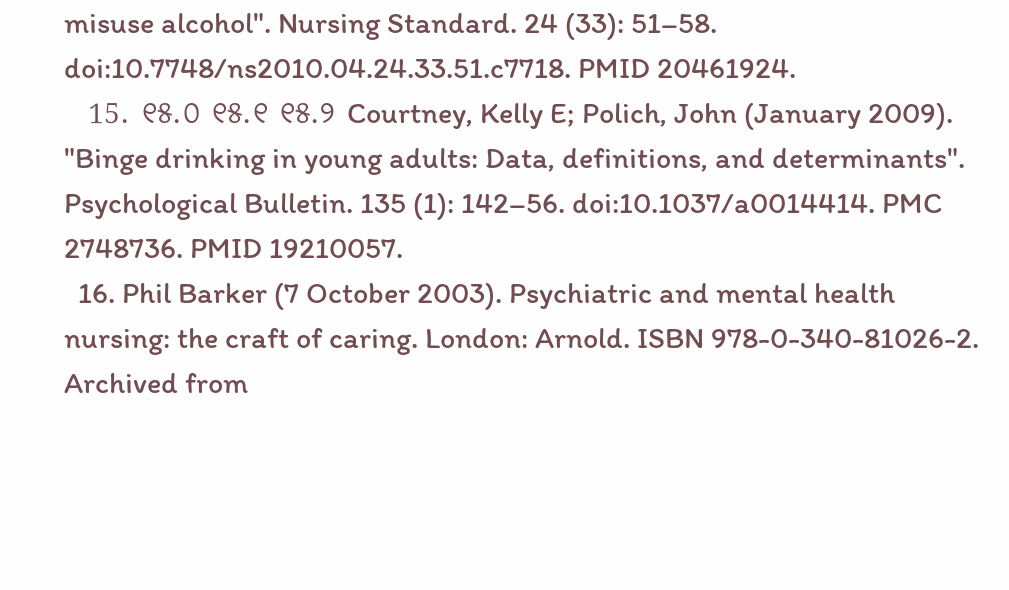misuse alcohol". Nursing Standard. 24 (33): 51–58. doi:10.7748/ns2010.04.24.33.51.c7718. PMID 20461924.
  15. ୧୫.୦ ୧୫.୧ ୧୫.୨ Courtney, Kelly E; Polich, John (January 2009). "Binge drinking in young adults: Data, definitions, and determinants". Psychological Bulletin. 135 (1): 142–56. doi:10.1037/a0014414. PMC 2748736. PMID 19210057.
  16. Phil Barker (7 October 2003). Psychiatric and mental health nursing: the craft of caring. London: Arnold. ISBN 978-0-340-81026-2. Archived from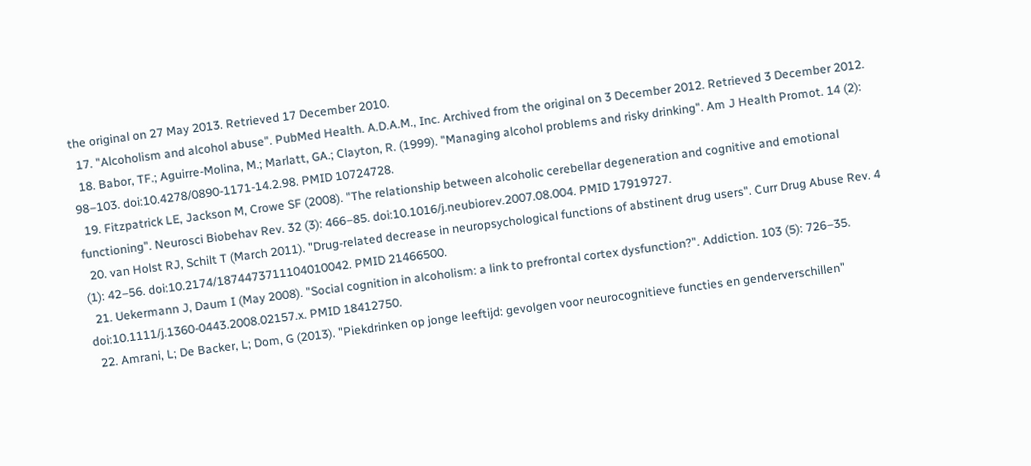the original on 27 May 2013. Retrieved 17 December 2010.
  17. "Alcoholism and alcohol abuse". PubMed Health. A.D.A.M., Inc. Archived from the original on 3 December 2012. Retrieved 3 December 2012.
  18. Babor, TF.; Aguirre-Molina, M.; Marlatt, GA.; Clayton, R. (1999). "Managing alcohol problems and risky drinking". Am J Health Promot. 14 (2): 98–103. doi:10.4278/0890-1171-14.2.98. PMID 10724728.
  19. Fitzpatrick LE, Jackson M, Crowe SF (2008). "The relationship between alcoholic cerebellar degeneration and cognitive and emotional functioning". Neurosci Biobehav Rev. 32 (3): 466–85. doi:10.1016/j.neubiorev.2007.08.004. PMID 17919727.
  20. van Holst RJ, Schilt T (March 2011). "Drug-related decrease in neuropsychological functions of abstinent drug users". Curr Drug Abuse Rev. 4 (1): 42–56. doi:10.2174/1874473711104010042. PMID 21466500.
  21. Uekermann J, Daum I (May 2008). "Social cognition in alcoholism: a link to prefrontal cortex dysfunction?". Addiction. 103 (5): 726–35. doi:10.1111/j.1360-0443.2008.02157.x. PMID 18412750.
  22. Amrani, L; De Backer, L; Dom, G (2013). "Piekdrinken op jonge leeftijd: gevolgen voor neurocognitieve functies en genderverschillen"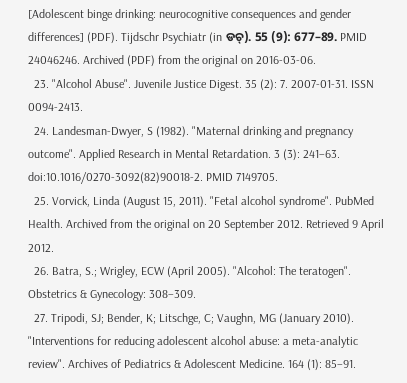[Adolescent binge drinking: neurocognitive consequences and gender differences] (PDF). Tijdschr Psychiatr (in ଡଚ୍). 55 (9): 677–89. PMID 24046246. Archived (PDF) from the original on 2016-03-06.
  23. "Alcohol Abuse". Juvenile Justice Digest. 35 (2): 7. 2007-01-31. ISSN 0094-2413.
  24. Landesman-Dwyer, S (1982). "Maternal drinking and pregnancy outcome". Applied Research in Mental Retardation. 3 (3): 241–63. doi:10.1016/0270-3092(82)90018-2. PMID 7149705.
  25. Vorvick, Linda (August 15, 2011). "Fetal alcohol syndrome". PubMed Health. Archived from the original on 20 September 2012. Retrieved 9 April 2012.
  26. Batra, S.; Wrigley, ECW (April 2005). "Alcohol: The teratogen". Obstetrics & Gynecology: 308–309.
  27. Tripodi, SJ; Bender, K; Litschge, C; Vaughn, MG (January 2010). "Interventions for reducing adolescent alcohol abuse: a meta-analytic review". Archives of Pediatrics & Adolescent Medicine. 164 (1): 85–91.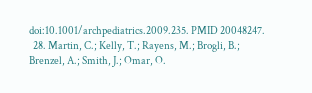doi:10.1001/archpediatrics.2009.235. PMID 20048247.
  28. Martin, C.; Kelly, T.; Rayens, M.; Brogli, B.; Brenzel, A.; Smith, J.; Omar, O.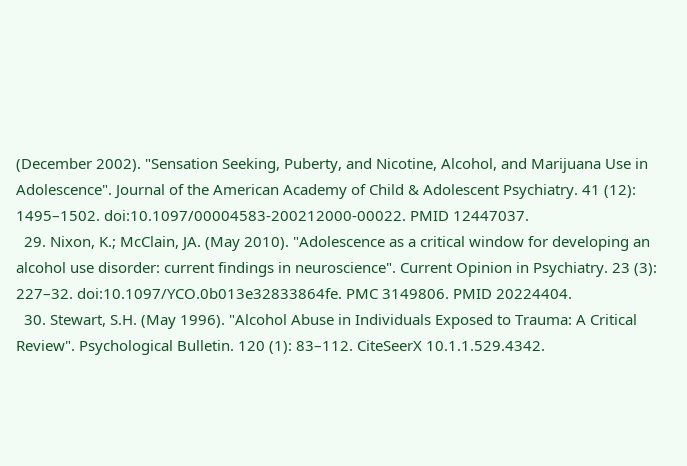(December 2002). "Sensation Seeking, Puberty, and Nicotine, Alcohol, and Marijuana Use in Adolescence". Journal of the American Academy of Child & Adolescent Psychiatry. 41 (12): 1495–1502. doi:10.1097/00004583-200212000-00022. PMID 12447037.
  29. Nixon, K.; McClain, JA. (May 2010). "Adolescence as a critical window for developing an alcohol use disorder: current findings in neuroscience". Current Opinion in Psychiatry. 23 (3): 227–32. doi:10.1097/YCO.0b013e32833864fe. PMC 3149806. PMID 20224404.
  30. Stewart, S.H. (May 1996). "Alcohol Abuse in Individuals Exposed to Trauma: A Critical Review". Psychological Bulletin. 120 (1): 83–112. CiteSeerX 10.1.1.529.4342.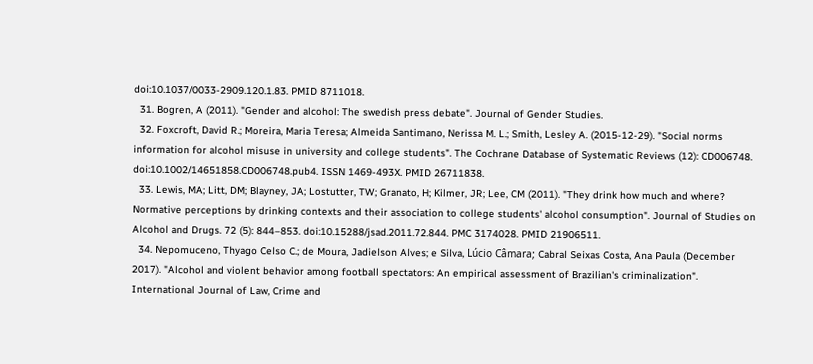doi:10.1037/0033-2909.120.1.83. PMID 8711018.
  31. Bogren, A (2011). "Gender and alcohol: The swedish press debate". Journal of Gender Studies.
  32. Foxcroft, David R.; Moreira, Maria Teresa; Almeida Santimano, Nerissa M. L.; Smith, Lesley A. (2015-12-29). "Social norms information for alcohol misuse in university and college students". The Cochrane Database of Systematic Reviews (12): CD006748. doi:10.1002/14651858.CD006748.pub4. ISSN 1469-493X. PMID 26711838.
  33. Lewis, MA; Litt, DM; Blayney, JA; Lostutter, TW; Granato, H; Kilmer, JR; Lee, CM (2011). "They drink how much and where? Normative perceptions by drinking contexts and their association to college students' alcohol consumption". Journal of Studies on Alcohol and Drugs. 72 (5): 844–853. doi:10.15288/jsad.2011.72.844. PMC 3174028. PMID 21906511.
  34. Nepomuceno, Thyago Celso C.; de Moura, Jadielson Alves; e Silva, Lúcio Câmara; Cabral Seixas Costa, Ana Paula (December 2017). "Alcohol and violent behavior among football spectators: An empirical assessment of Brazilian's criminalization". International Journal of Law, Crime and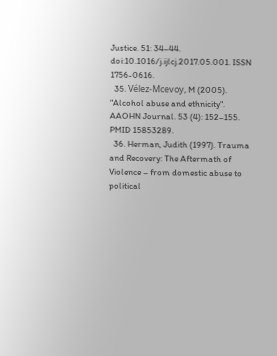Justice. 51: 34–44. doi:10.1016/j.ijlcj.2017.05.001. ISSN 1756-0616.
  35. Vélez-Mcevoy, M (2005). "Alcohol abuse and ethnicity". AAOHN Journal. 53 (4): 152–155. PMID 15853289.
  36. Herman, Judith (1997). Trauma and Recovery: The Aftermath of Violence – from domestic abuse to political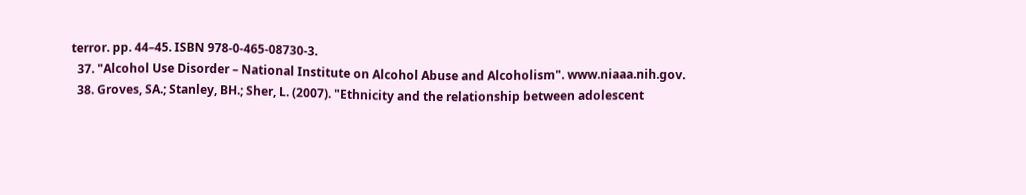terror. pp. 44–45. ISBN 978-0-465-08730-3.
  37. "Alcohol Use Disorder – National Institute on Alcohol Abuse and Alcoholism". www.niaaa.nih.gov.
  38. Groves, SA.; Stanley, BH.; Sher, L. (2007). "Ethnicity and the relationship between adolescent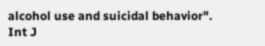alcohol use and suicidal behavior". Int J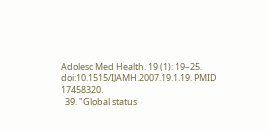Adolesc Med Health. 19 (1): 19–25. doi:10.1515/IJAMH.2007.19.1.19. PMID 17458320.
  39. "Global status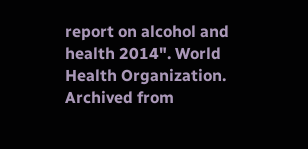report on alcohol and health 2014". World Health Organization. Archived from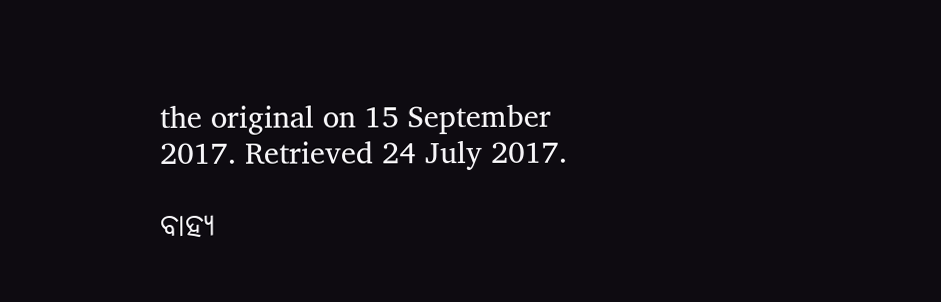the original on 15 September 2017. Retrieved 24 July 2017.

ବାହ୍ୟ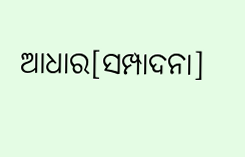ଆଧାର[ସମ୍ପାଦନା]